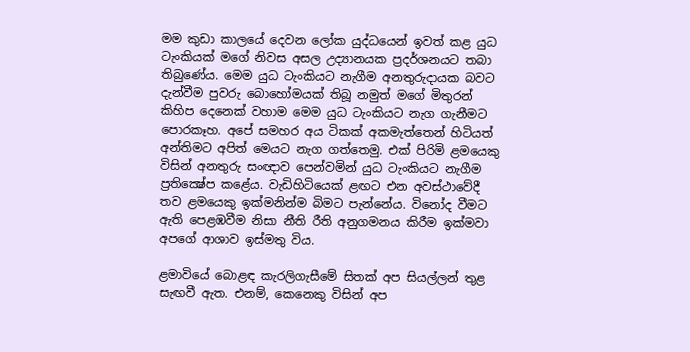මම කුඩා කාලයේ දෙවන ලෝක යුද්ධයෙන් ඉවත් කළ යුධ ටැංකියක් මගේ නිවස අසල උද්‍යානයක ප්‍රදර්ශනයට තබා තිබුණේය. මෙම යුධ ටැංකියට නැගීම අනතුරුදායක බවට දැන්වීම පුවරු බොහෝමයක් තිබූ නමුත් මගේ මිතුරන් කිහිප දෙනෙක් වහාම මෙම යුධ ටැංකියට නැග ගැනීමට පොරකෑහ. අපේ සමහර අය ටිකක් අකමැත්තෙන් හිටියත් අන්තිමට අපිත් මෙයට නැග ගත්තෙමු. එක් පිරිමි ළමයෙකු විසින් අනතුරු සංඥාව පෙන්වමින් යුධ ටැංකියට නැගීම ප්‍රතික්‍ෂේප කළේය. වැඩිහිටියෙක් ළඟට එන අවස්ථාවේදී තව ළමයෙකු ඉක්මනින්ම බිමට පැන්නේය. විනෝද වීමට ඇති පෙළඹවීම නිසා නීති රීති අනුගමනය කිරීම ඉක්මවා අපගේ ආශාව ඉස්මතු විය.

ළමාවියේ බොළඳ කැරලිගැසීමේ සිතක් අප සියල්ලන් තුළ සැඟවී ඇත. එනම්, කෙනෙකු විසින් අප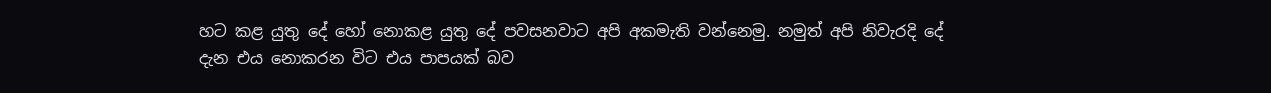හට කළ යුතු දේ හෝ නොකළ යුතු දේ පවසනවාට අපි අකමැති වන්නෙමු. නමුත් අපි නිවැරදි දේ දැන එය නොකරන විට එය පාපයක් බව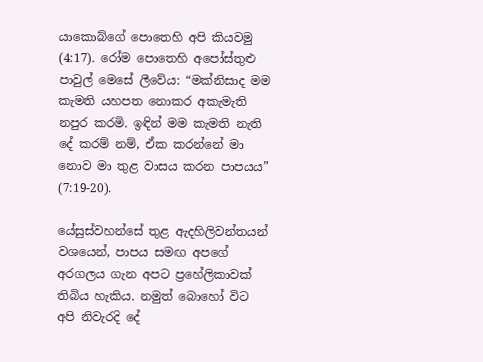යාකොබ්ගේ පොතෙහි අපි කියවමු (4:17). රෝම පොතෙහි අපෝස්තුළු පාවුල් මෙසේ ලීවේය: “මක්නිසාද මම කැමති යහපත නොකර අකැමැති නපුර කරමි. ඉඳින් මම කැමති නැති දේ කරම් නම්, ඒක කරන්නේ මා නොව මා තුළ වාසය කරන පාපයය” (7:19-20).

යේසුස්වහන්සේ තුළ ඇදහිලිවන්තයන් වශයෙන්, පාපය සමඟ අපගේ අරගලය ගැන අපට ප්‍රහේලිකාවක් තිබිය හැකිය. නමුත් බොහෝ විට අපි නිවැරදි දේ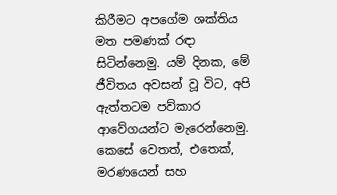කිරීමට අපගේම ශක්තිය මත පමණක් රඳා සිටින්නෙමු. යම් දිනක, මේ ජීවිතය අවසන් වූ විට, අපි ඇත්තටම පව්කාර ආවේගයන්ට මැරෙන්නෙමු. කෙසේ වෙතත්, එතෙක්, මරණයෙන් සහ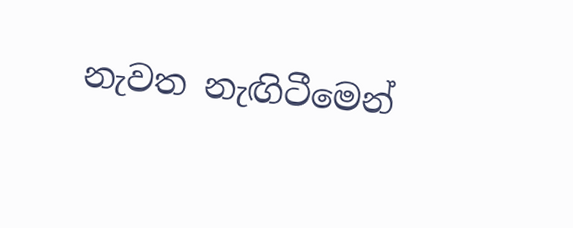නැවත නැඟිටීමෙන්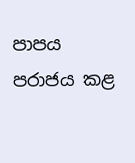පාපය පරාජය කළ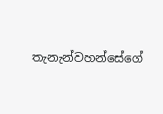තැනැන්වහන්සේගේ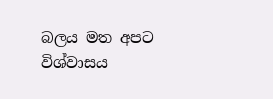බලය මත අපට විශ්වාසය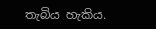තැබිය හැකිය.